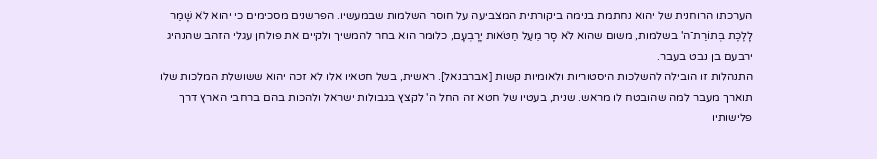הערכתו הרוחנית של יהוא נחתמת בנימה ביקורתית המצביעה על חוסר השלמות שבמעשיו. הפרשנים מסכימים כי יהוא לֹא שָׁמַר לָלֶכֶת בְּתוֹרַת־ה' בשלמות, משום שהוא לֹא סָר מֵעַל חַטֹּאות יָרָבְעָם, כלומר הוא בחר להמשיך ולקיים את פולחן עגלי הזהב שהנהיג ירבעם בן נבט בעבר.
התנהלות זו הובילה להשלכות היסטוריות ולאומיות קשות [אברבנאל]. ראשית, בשל חטאיו אלו לא זכה יהוא ששושלת המלכות שלו תוארך מעבר למה שהובטח לו מראש. שנית, בעטיו של חטא זה החל ה' לקצץ בגבולות ישראל ולהכות בהם ברחבי הארץ דרך פלישותיו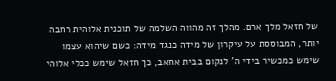של חזאל מלך ארם. מהלך זה מהווה השלמה של תוכנית אלוהית רחבה יותר, המבוססת על עיקרון של מידה כנגד מידה: כשם שיהוא עצמו שימש כמכשיר בידי ה' לנקום בבית אחאב, כך חזאל שימש ככלי אלוהי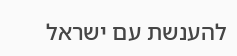להענשת עם ישראל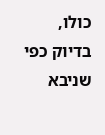כולו, בדיוק כפי שניבא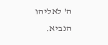ה' לאליהו הנביא.